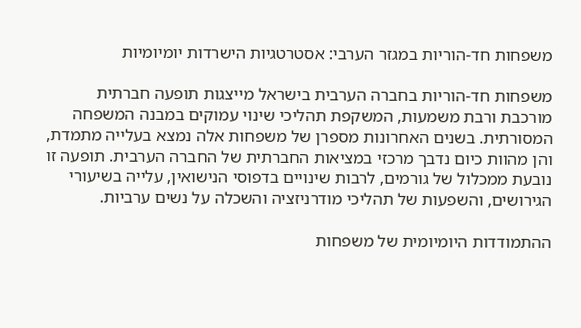משפחות חד-הוריות במגזר הערבי: אסטרטגיות הישרדות יומיומיות

משפחות חד-הוריות בחברה הערבית בישראל מייצגות תופעה חברתית מורכבת ורבת משמעות, המשקפת תהליכי שינוי עמוקים במבנה המשפחה המסורתית. בשנים האחרונות מספרן של משפחות אלה נמצא בעלייה מתמדת, והן מהוות כיום נדבך מרכזי במציאות החברתית של החברה הערבית. תופעה זו נובעת ממכלול של גורמים, לרבות שינויים בדפוסי הנישואין, עלייה בשיעורי הגירושים, והשפעות של תהליכי מודרניזציה והשכלה על נשים ערביות.

ההתמודדות היומיומית של משפחות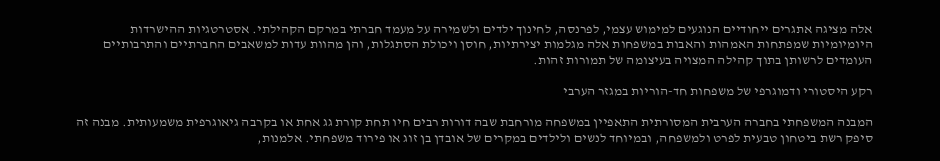אלה מציגה אתגרים ייחודיים הנוגעים למימוש עצמי, לפרנסה, לחינוך ילדים ולשמירה על מעמד חברתי במרקם הקהילתי. אסטרטגיות ההישרדות היומיומיות שמפתחות האמהות והאבות במשפחות אלה מגלמות יצירתיות, חוסן ויכולת הסתגלות, והן מהוות עדות למשאבים החברתיים והתרבותיים העומדים לרשותן בתוך קהילה המצויה בעיצומה של תמורות זהות.

רקע היסטורי ודמוגרפי של משפחות חד-הוריות במגזר הערבי

המבנה המשפחתי בחברה הערבית המסורתית התאפיין במשפחה מורחבת שבה דורות רבים חיו תחת קורת גג אחת או בקרבה גיאוגרפית משמעותית. מבנה זה סיפק רשת ביטחון טבעית לפרט ולמשפחה, ובמיוחד לנשים ולילדים במקרים של אובדן בן זוג או פירוד משפחתי. אלמנות,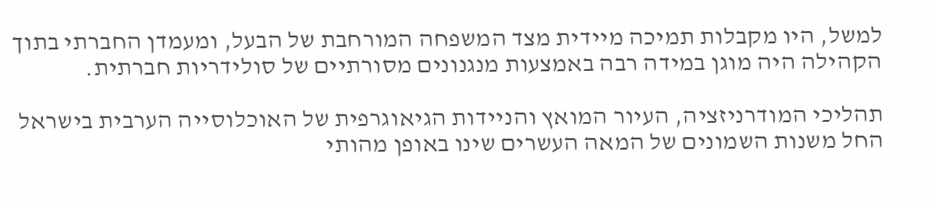למשל, היו מקבלות תמיכה מיידית מצד המשפחה המורחבת של הבעל, ומעמדן החברתי בתוך הקהילה היה מוגן במידה רבה באמצעות מנגנונים מסורתיים של סולידריות חברתית.

תהליכי המודרניזציה, העיור המואץ והניידות הגיאוגרפית של האוכלוסייה הערבית בישראל החל משנות השמונים של המאה העשרים שינו באופן מהותי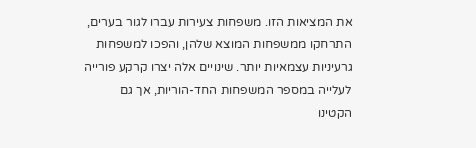את המציאות הזו. משפחות צעירות עברו לגור בערים, התרחקו ממשפחות המוצא שלהן, והפכו למשפחות גרעיניות עצמאיות יותר. שינויים אלה יצרו קרקע פורייה לעלייה במספר המשפחות החד-הוריות, אך גם הקטינו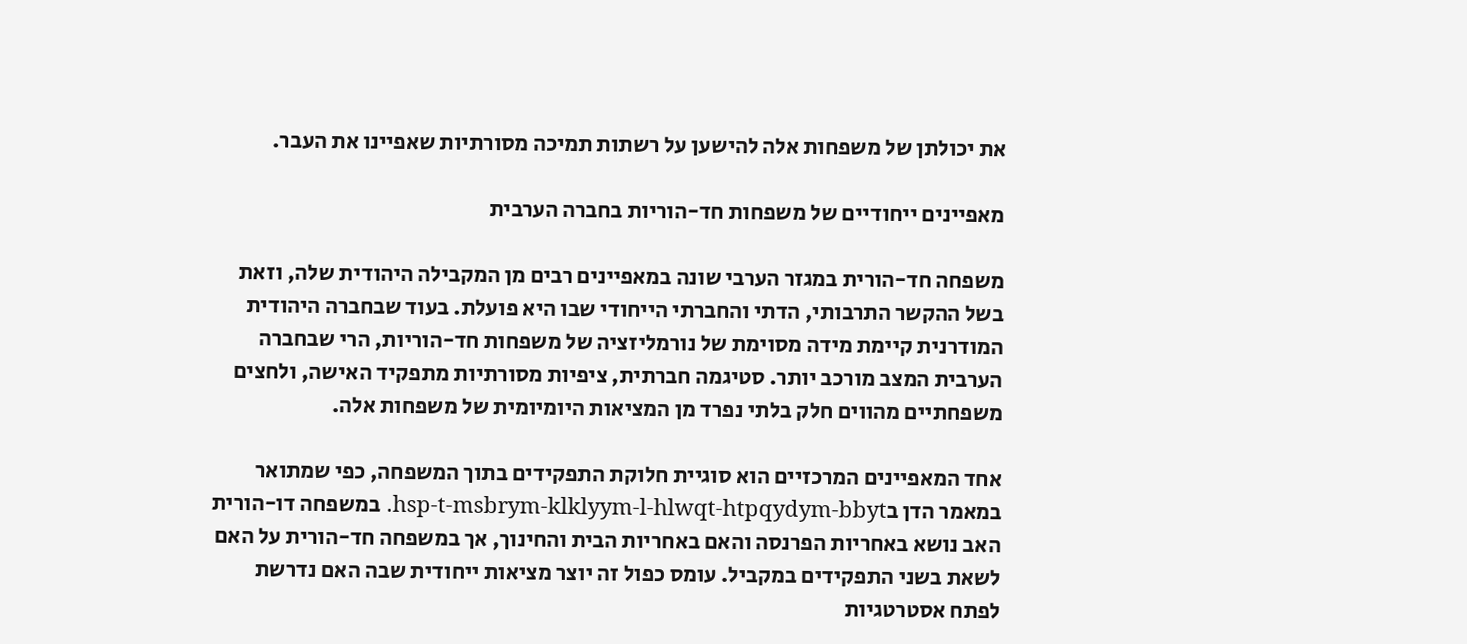את יכולתן של משפחות אלה להישען על רשתות תמיכה מסורתיות שאפיינו את העבר.

מאפיינים ייחודיים של משפחות חד-הוריות בחברה הערבית

משפחה חד-הורית במגזר הערבי שונה במאפיינים רבים מן המקבילה היהודית שלה, וזאת בשל ההקשר התרבותי, הדתי והחברתי הייחודי שבו היא פועלת. בעוד שבחברה היהודית המודרנית קיימת מידה מסוימת של נורמליזציה של משפחות חד-הוריות, הרי שבחברה הערבית המצב מורכב יותר. סטיגמה חברתית, ציפיות מסורתיות מתפקיד האישה, ולחצים משפחתיים מהווים חלק בלתי נפרד מן המציאות היומיומית של משפחות אלה.

אחד המאפיינים המרכזיים הוא סוגיית חלוקת התפקידים בתוך המשפחה, כפי שמתואר במאמר הדן בhsp-t-msbrym-klklyym-l-hlwqt-htpqydym-bbyt. במשפחה דו-הורית האב נושא באחריות הפרנסה והאם באחריות הבית והחינוך, אך במשפחה חד-הורית על האם לשאת בשני התפקידים במקביל. עומס כפול זה יוצר מציאות ייחודית שבה האם נדרשת לפתח אסטרטגיות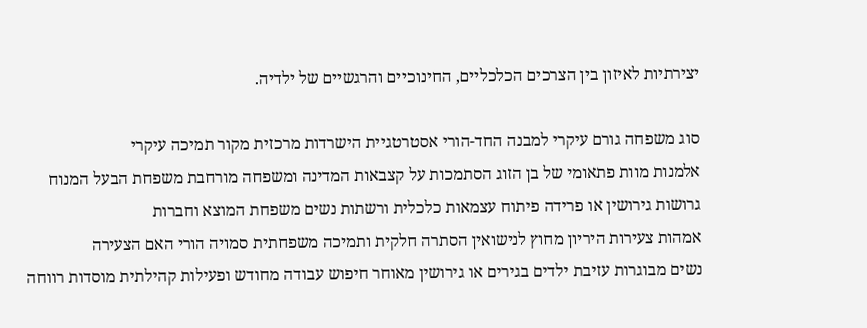יצירתיות לאיזון בין הצרכים הכלכליים, החינוכיים והרגשיים של ילדיה.

סוג משפחה גורם עיקרי למבנה החד-הורי אסטרטגיית הישרדות מרכזית מקור תמיכה עיקרי
אלמנות מוות פתאומי של בן הזוג הסתמכות על קצבאות המדינה ומשפחה מורחבת משפחת הבעל המנוח
גרושות גירושין או פרידה פיתוח עצמאות כלכלית ורשתות נשים משפחת המוצא וחברות
אמהות צעירות היריון מחוץ לנישואין הסתרה חלקית ותמיכה משפחתית סמויה הורי האם הצעירה
נשים מבוגרות עזיבת ילדים בגירים או גירושין מאוחר חיפוש עבודה מחודש ופעילות קהילתית מוסדות רווחה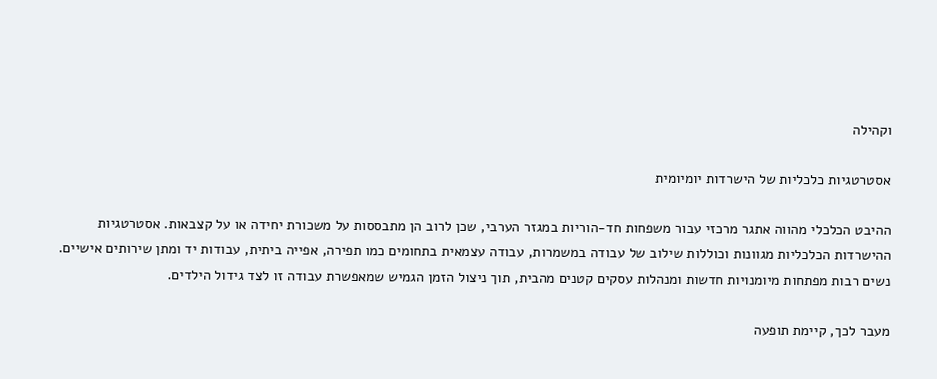וקהילה

אסטרטגיות כלכליות של הישרדות יומיומית

ההיבט הכלכלי מהווה אתגר מרכזי עבור משפחות חד-הוריות במגזר הערבי, שכן לרוב הן מתבססות על משכורת יחידה או על קצבאות. אסטרטגיות ההישרדות הכלכליות מגוונות וכוללות שילוב של עבודה במשמרות, עבודה עצמאית בתחומים כמו תפירה, אפייה ביתית, עבודות יד ומתן שירותים אישיים. נשים רבות מפתחות מיומנויות חדשות ומנהלות עסקים קטנים מהבית, תוך ניצול הזמן הגמיש שמאפשרת עבודה זו לצד גידול הילדים.

מעבר לכך, קיימת תופעה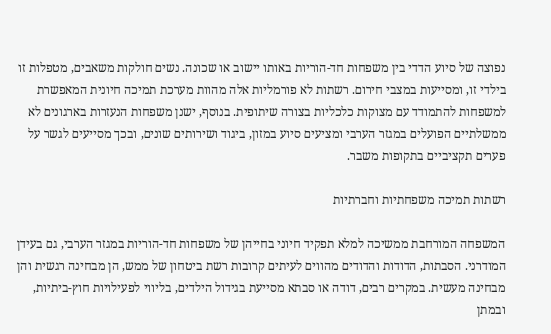נפוצה של סיוע הדדי בין משפחות חד-הוריות באותו יישוב או שכונה. נשים חולקות משאבים, מטפלות זו בילדי זו, ומסייעות במצבי חירום. רשתות לא פורמליות אלה מהוות מערכת תמיכה חיונית המאפשרת למשפחות להתמודד עם מצוקות כלכליות בצורה שיתופית. בנוסף, ישנן משפחות הנעזרות בארגונים לא ממשלתיים הפועלים במגזר הערבי ומציעים סיוע במזון, ביגוד ושירותים שונים, ובכך מסייעים לגשר על פערים תקציביים בתקופות משבר.

רשתות תמיכה משפחתיות וחברתיות

המשפחה המורחבת ממשיכה למלא תפקיד חיוני בחייהן של משפחות חד-הוריות במגזר הערבי, גם בעידן המודרני. הסבתות, הדודות והדודים מהווים לעיתים קרובות רשת ביטחון של ממש, הן מבחינה רגשית והן מבחינה מעשית. במקרים רבים, דודה או סבתא מסייעת בגידול הילדים, בליווי לפעילויות חוץ-ביתיות, ובמתן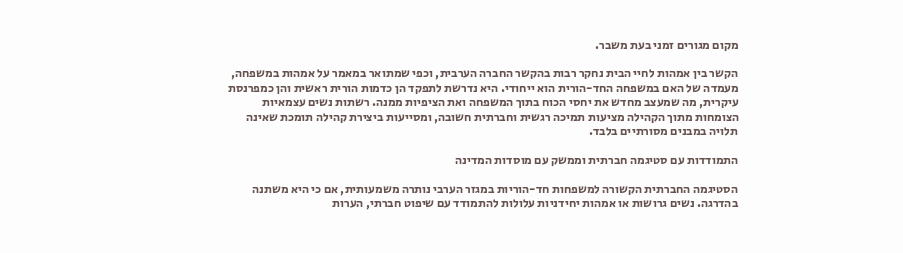מקום מגורים זמני בעת משבר.

הקשר בין אמהות לחיי הבית נחקר רבות בהקשר החברה הערבית, וכפי שמתואר במאמר על אמהות במשפחה, מעמדה של האם במשפחה החד-הורית הוא ייחודי. היא נדרשת לתפקד הן כדמות הורית ראשית והן כמפרנסת עיקרית, מה שמעצב מחדש את יחסי הכוח בתוך המשפחה ואת הציפיות ממנה. רשתות נשים עצמאיות הצומחות מתוך הקהילה מציעות תמיכה רגשית וחברתית חשובה, ומסייעות ביצירת קהילה תומכת שאינה תלויה במבנים מסורתיים בלבד.

התמודדות עם סטיגמה חברתית וממשק עם מוסדות המדינה

הסטיגמה החברתית הקשורה למשפחות חד-הוריות במגזר הערבי נותרה משמעותית, אם כי היא משתנה בהדרגה. נשים גרושות או אמהות יחידניות עלולות להתמודד עם שיפוט חברתי, הערות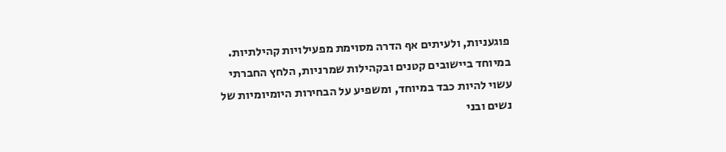פוגעניות, ולעיתים אף הדרה מסוימת מפעילויות קהילתיות. במיוחד ביישובים קטנים ובקהילות שמרניות, הלחץ החברתי עשוי להיות כבד במיוחד, ומשפיע על הבחירות היומיומיות של נשים ובני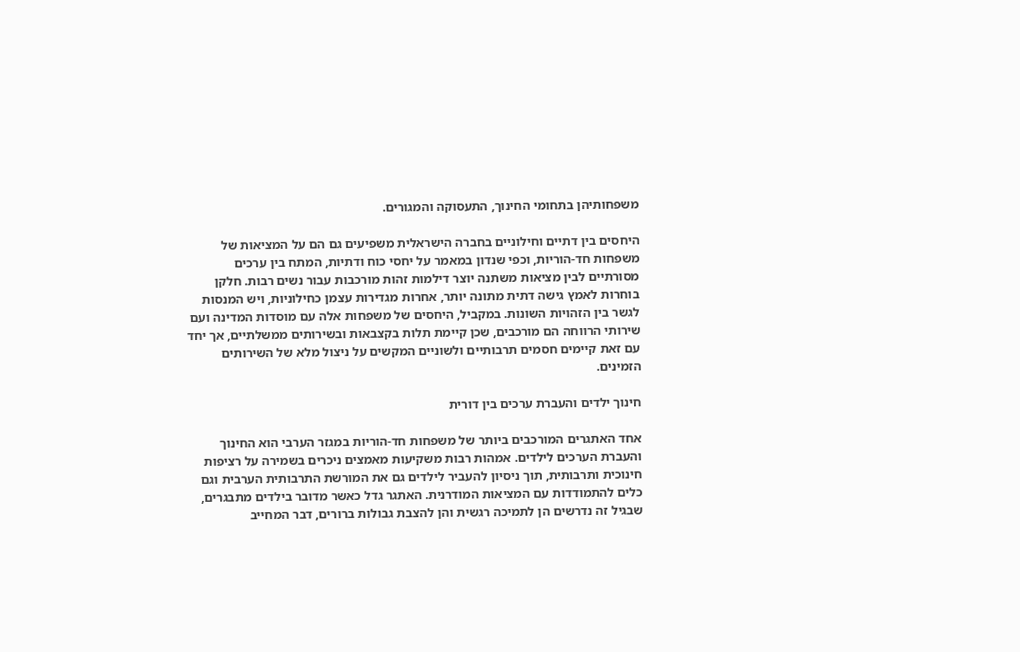משפחותיהן בתחומי החינוך, התעסוקה והמגורים.

היחסים בין דתיים וחילוניים בחברה הישראלית משפיעים גם הם על המציאות של משפחות חד-הוריות, וכפי שנדון במאמר על יחסי כוח ודתיות, המתח בין ערכים מסורתיים לבין מציאות משתנה יוצר דילמות זהות מורכבות עבור נשים רבות. חלקן בוחרות לאמץ גישה דתית מתונה יותר, אחרות מגדירות עצמן כחילוניות, ויש המנסות לגשר בין הזהויות השונות. במקביל, היחסים של משפחות אלה עם מוסדות המדינה ועם שירותי הרווחה הם מורכבים, שכן קיימת תלות בקצבאות ובשירותים ממשלתיים, אך יחד עם זאת קיימים חסמים תרבותיים ולשוניים המקשים על ניצול מלא של השירותים הזמינים.

חינוך ילדים והעברת ערכים בין דורית

אחד האתגרים המורכבים ביותר של משפחות חד-הוריות במגזר הערבי הוא החינוך והעברת הערכים לילדים. אמהות רבות משקיעות מאמצים ניכרים בשמירה על רציפות חינוכית ותרבותית, תוך ניסיון להעביר לילדים גם את המורשת התרבותית הערבית וגם כלים להתמודדות עם המציאות המודרנית. האתגר גדל כאשר מדובר בילדים מתבגרים, שבגיל זה נדרשים הן לתמיכה רגשית והן להצבת גבולות ברורים, דבר המחייב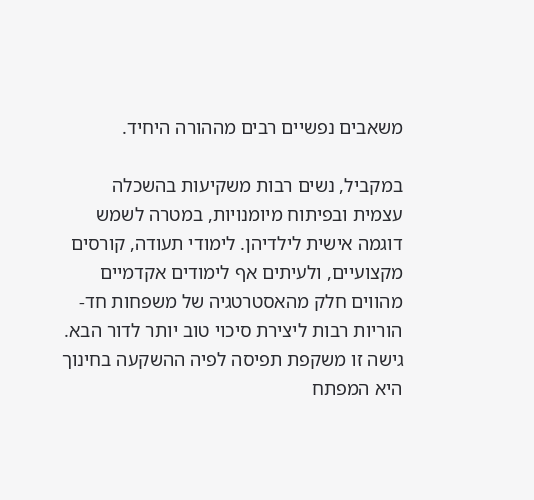משאבים נפשיים רבים מההורה היחיד.

במקביל, נשים רבות משקיעות בהשכלה עצמית ובפיתוח מיומנויות, במטרה לשמש דוגמה אישית לילדיהן. לימודי תעודה, קורסים מקצועיים, ולעיתים אף לימודים אקדמיים מהווים חלק מהאסטרטגיה של משפחות חד-הוריות רבות ליצירת סיכוי טוב יותר לדור הבא. גישה זו משקפת תפיסה לפיה ההשקעה בחינוך היא המפתח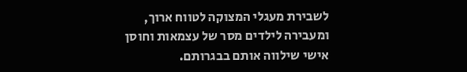לשבירת מעגלי המצוקה לטווח ארוך, ומעבירה לילדים מסר של עצמאות וחוסן אישי שילווה אותם בבגרותם.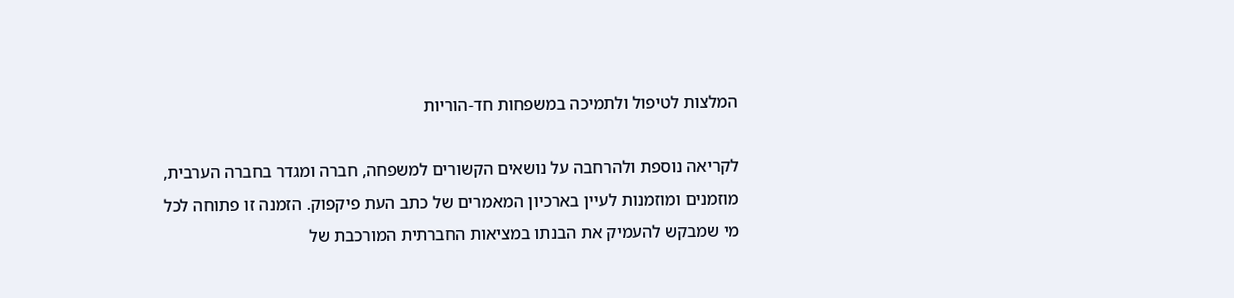המלצות לטיפול ולתמיכה במשפחות חד-הוריות

לקריאה נוספת ולהרחבה על נושאים הקשורים למשפחה, חברה ומגדר בחברה הערבית, מוזמנים ומוזמנות לעיין בארכיון המאמרים של כתב העת פיקפוק. הזמנה זו פתוחה לכל מי שמבקש להעמיק את הבנתו במציאות החברתית המורכבת של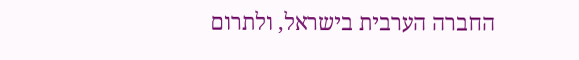החברה הערבית בישראל, ולתרום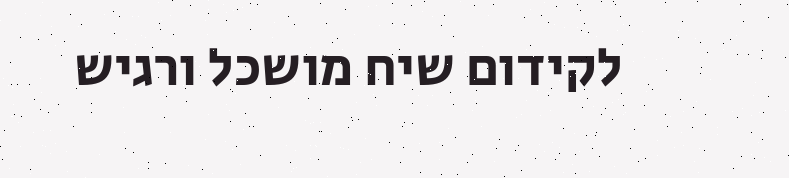לקידום שיח מושכל ורגיש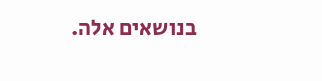בנושאים אלה.